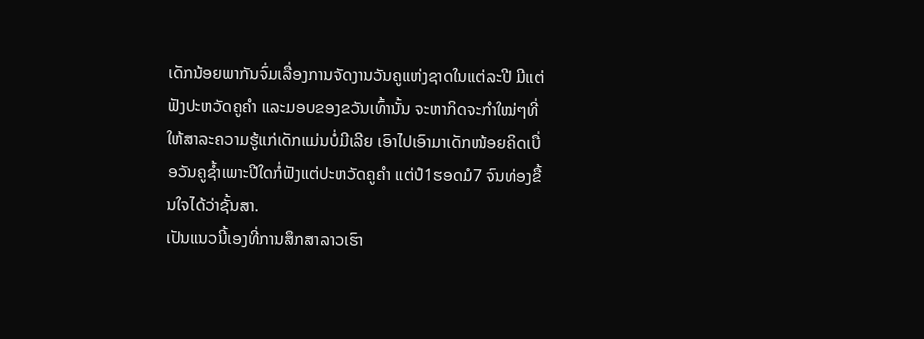ເດັກນ້ອຍພາກັນຈົ່ມເລື່ອງການຈັດງານວັນຄູແຫ່ງຊາດໃນແຕ່ລະປີ ມີແຕ່ຟັງປະຫວັດຄູຄຳ ແລະມອບຂອງຂວັນເທົ້ານັ້ນ ຈະຫາກິດຈະກຳໃໝ່ໆທີ່ໃຫ້ສາລະຄວາມຮູ້ແກ່ເດັກແມ່ນບໍ່ມີເລີຍ ເອົາໄປເອົາມາເດັກໜ້ອຍຄິດເບື່ອວັນຄູຊ້ຳເພາະປີໃດກໍ່ຟັງແຕ່ປະຫວັດຄູຄຳ ແຕ່ປໍ1ຮອດມໍ7 ຈົນທ່ອງຂື້ນໃຈໄດ້ວ່າຊັ້ນສາ.
ເປັນແນວນີ້ເອງທີ່ການສຶກສາລາວເຮົາ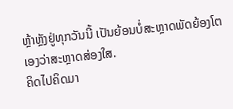ຫຼ້າຫຼັງຢູ່ທຸກວັນນີ້ ເປັນຍ້ອນບໍ່ສະຫຼາດພັດຍ້ອງໂຕເອງວ່າສະຫຼາດສ່ອງໃສ.
ຄິດໄປຄິດມາ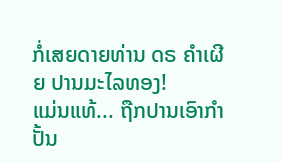ກໍ່ເສຍດາຍທ່ານ ດຣ ຄຳເຜີຍ ປານມະໄລທອງ!
ແມ່ນແທ້... ຖືກປານເອົາກໍາປັ້ນ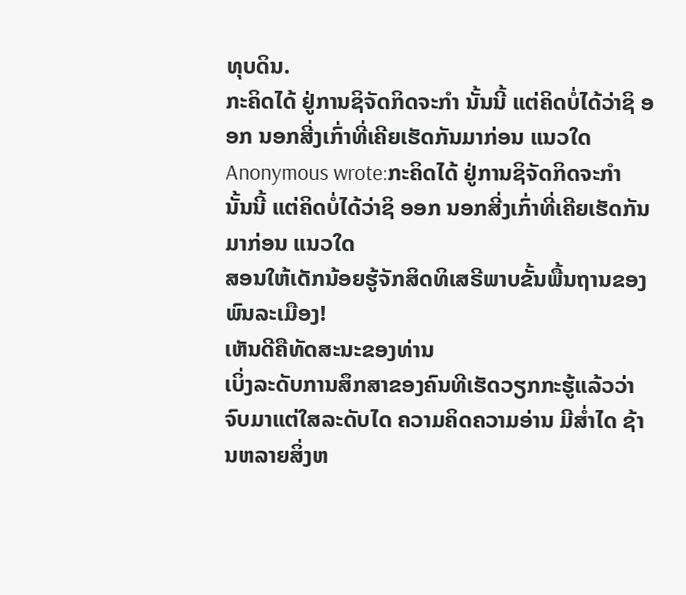ທຸບດິນ.
ກະຄິດໄດ້ ຢູ່ການຊິຈັດກິດຈະກຳ ນັ້ນນີ້ ແຕ່ຄິດບໍ່ໄດ້ວ່າຊິ ອອກ ນອກສີ່ງເກົ່າທີ່ເຄີຍເຮັດກັນມາກ່ອນ ແນວໃດ
Anonymous wrote:ກະຄິດໄດ້ ຢູ່ການຊິຈັດກິດຈະກຳ ນັ້ນນີ້ ແຕ່ຄິດບໍ່ໄດ້ວ່າຊິ ອອກ ນອກສີ່ງເກົ່າທີ່ເຄີຍເຮັດກັນມາກ່ອນ ແນວໃດ
ສອນໃຫ້ເດັກນ້ອຍຮູ້ຈັກສິດທິເສຣີພາບຂັ້ນພື້ນຖານຂອງພົນລະເມືອງ!
ເຫັນດີຄືທັດສະນະຂອງທ່ານ
ເບິ່ງລະດັບການສຶກສາຂອງຄົນທີເຮັດວຽກກະຮູ້ແລ້ວວ່າຈົບມາແຕ່ໃສລະດັບໄດ ຄວາມຄິດຄວາມອ່ານ ມີສ່ຳໄດ ຊ້ານຫລາຍສິ່ງຫ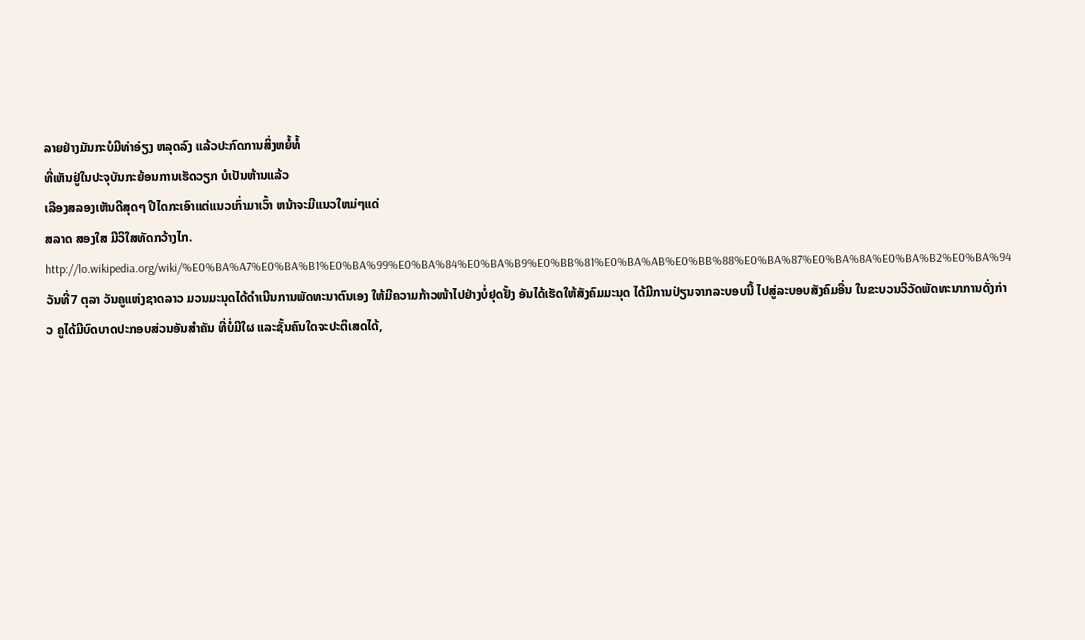ລາຍຢ່າງມັນກະບໍມີທ່າອ່ຽງ ຫລຸດລົງ ແລ້ວປະກົດການສິ່ງຫຍໍ້ທໍ້
ທີ່ເຫັນຢູ່ໃນປະຈຸບັນກະຍ້ອນການເຮັດວຽກ ບໍເປັນຫ້ານແລ້ວ
ເລືອງສລອງເຫັນດີສຸດໆ ປີໄດກະເອົາແຕ່ແນວເກົ່າມາເວົ້າ ຫນ້າຈະມີແນວໃຫມ່ໆແດ່
ສລາດ ສອງໃສ ມີວິໃສທັດກວ້າງໄກ.
http://lo.wikipedia.org/wiki/%E0%BA%A7%E0%BA%B1%E0%BA%99%E0%BA%84%E0%BA%B9%E0%BB%81%E0%BA%AB%E0%BB%88%E0%BA%87%E0%BA%8A%E0%BA%B2%E0%BA%94
ວັນທີ່7 ຕຸລາ ວັນຄູແຫ່ງຊາດລາວ ມວນມະນຸດໄດ້ດຳເນີນການພັດທະນາຕົນເອງ ໃຫ້ມີຄວາມກ້າວໜ້າໄປຢ່າງບໍ່ຢຸດຢັ້ງ ອັນໄດ້ເຮັດໃຫ້ສັງຄົມມະນຸດ ໄດ້ມີການປ່ຽນຈາກລະບອບນີ້ ໄປສູ່ລະບອບສັງຄົມອື່ນ ໃນຂະບວນວິວັດພັດທະນາການດັ່ງກ່າວ ຄູໄດ້ມີບົດບາດປະກອບສ່ວນອັນສຳຄັນ ທີ່ບໍ່ມີໃຜ ແລະຊັ້ນຄົນໃດຈະປະຕິເສດໄດ້,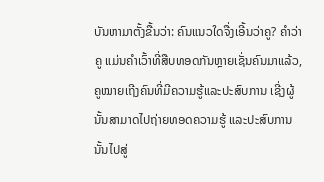ບັນຫາມາຕັ້ງຂື້ນວ່າ: ຄົນແນວໃດຈື່ງເອີ້ນວ່າຄູ? ຄຳວ່າຄູ ແມ່ນຄຳເວົ້າທີ່ສືບທອດກັນຫຼາຍເຊັ່ນຄົນມາແລ້ວ, ຄູໝາຍເຖີງຄົນທີ່ມີຄວາມຮູ້ແລະປະສົບການ ເຊີ່ງຜູ້ນັ້ນສາມາດໄປຖ່າຍທອດຄວາມຮູ້ ແລະປະສົບການນັ້ນໄປສູ່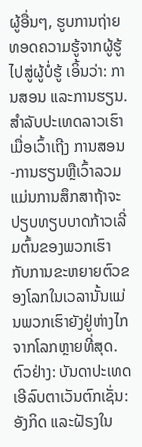ຜູ້ອື່ນໆ, ຮູບການຖ່າຍທອດຄວາມຮູ້ຈາກຜູ້ຮູ້ ໄປສູ່ຜູ້ບໍ່ຮູ້ ເອິ້ນວ່າ: ການສອນ ແລະການຮຽນ. ສຳລັບປະເທດລາວເຮົາ ເມື່ອເວົ້າເຖີງ ການສອນ-ການຮຽນຫຼືເວົ້າລວມແມ່ນການສຶກສາຖ້າຈະປຽບທຽບບາດກ້າວເລີ່ມຕົ້ນຂອງພວກເຮົາ ກັບການຂະຫຍາຍຕົວຂອງໂລກໃນເວລານັ້ນແມ່ນພວກເຮົາຍັງຢູ່ຫ່າງໄກຈາກໂລກຫຼາຍທີ່ສຸດ. ຕົວຢ່າງ: ບັນດາປະເທດເອີລົບຕາເວັນຕົກເຊັ່ນ: ອັງກິດ ແລະຝັຣງໃນ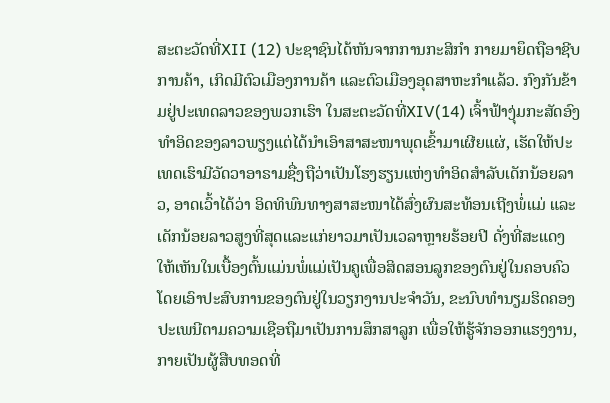ສະຕະວັດທີ່XII (12) ປະຊາຊົນໄດ້ຫັນຈາກການກະສິກຳ ກາຍມາຍຶດຖືອາຊີບການຄ້າ, ເກິດມີຕົວເມືອງການຄ້າ ແລະຕົວເມືອງອຸດສາຫະກຳແລ້ວ. ກົງກັນຂ້າມຢູ່ປະເທດລາວຂອງພວກເຮົາ ໃນສະຕະວັດທີ່XIV(14) ເຈົ້າຟ້າງຸ່ມກະສັດອົງທຳອິດຂອງລາວພຽງແຕ່ໄດ້ນຳເອົາສາສະໜາພຸດເຂົ້າມາເຜີຍແຜ່, ເຮັດໃຫ້ປະເທດເຮົາມີວັດວາອາຣາມຊື່ງຖືວ່າເປັນໂຮງຮຽນແຫ່ງທຳອິດສຳລັບເດັກນ້ອຍລາວ, ອາດເວົ້າໄດ້ວ່າ ອິດທິພົນທາງສາສະໜາໄດ້ສົ່ງຜົນສະທ້ອນເຖີງພໍ່ແມ່ ແລະເດັກນ້ອຍລາວສູງທີ່ສຸດແລະແກ່ຍາວມາເປັນເວລາຫຼາຍຮ້ອຍປີ ດັ່ງທີ່ສະແດງໃຫ້ເຫັນໃນເບື້ອງຕົ້ນແມ່ນພໍ່ແມ່ເປັນຄູເພື່ອສິດສອນລູກຂອງຕົນຢູ່ໃນຄອບຄົວ ໂດຍເອົາປະສົບການຂອງຕົນຢູ່ໃນວຽກງານປະຈຳວັນ, ຂະນົບທຳນຽມຮິດຄອງປະເພນີຕາມຄວາມເຊືອຖືມາເປັນການສຶກສາລູກ ເພື່ອໃຫ້ຮູ້ຈັກອອກແຮງງານ, ກາຍເປັນຜູ້ສືບທອດທີ່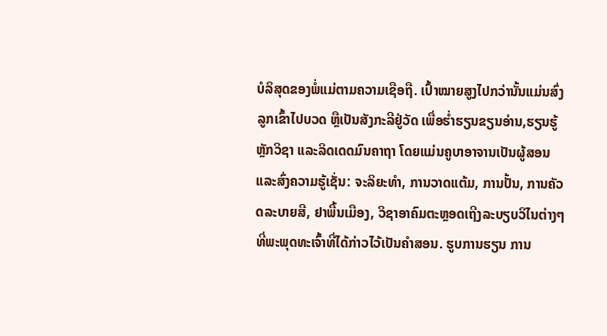ບໍລິສຸດຂອງພໍ່ແມ່ຕາມຄວາມເຊືອຖື. ເປົ້າໝາຍສູງໄປກວ່ານັ້ນແມ່ນສົ່ງລູກເຂົ້າໄປບວດ ຫຼືເປັນສັງກະລີຢູ່ວັດ ເພື່ອຮໍ່າຮຽນຂຽນອ່ານ,ຮຽນຮູ້ຫຼັກວິຊາ ແລະລິດເດດມົນຄາຖາ ໂດຍແມ່ນຄູບາອາຈານເປັນຜູ້ສອນ ແລະສົ່ງຄວາມຮູ້ເຊັ່ນ: ຈະລິຍະທຳ, ການວາດແຕ້ມ, ການປັ້ນ, ການຄັວດລະບາຍສີ, ຢາພື້ນເມືອງ, ວິຊາອາຄົມຕະຫຼອດເຖີງລະບຽບວິໄນຕ່າງໆທີ່ພະພຸດທະເຈົ້າທີ່ໄດ້ກ່າວໄວ້ເປັນຄຳສອນ. ຮູບການຮຽນ ການ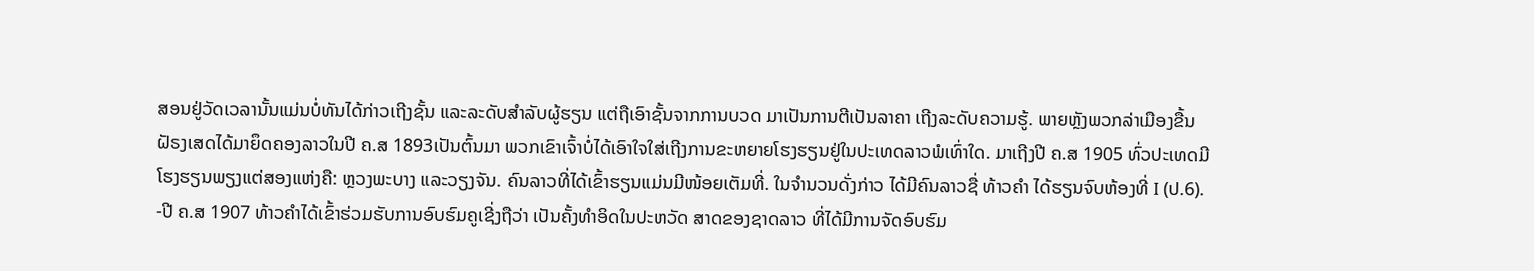ສອນຢູ່ວັດເວລານັ້ນແມ່ນບໍ່ທັນໄດ້ກ່າວເຖີງຊັ້ນ ແລະລະດັບສຳລັບຜູ້ຮຽນ ແຕ່ຖືເອົາຊັ້ນຈາກການບວດ ມາເປັນການຕີເປັນລາຄາ ເຖີງລະດັບຄວາມຮູ້. ພາຍຫຼັງພວກລ່າເມືອງຂື້ນຝັຣງເສດໄດ້ມາຍຶດຄອງລາວໃນປີ ຄ.ສ 1893ເປັນຕົ້ນມາ ພວກເຂົາເຈົ້າບໍ່ໄດ້ເອົາໃຈໃສ່ເຖີງການຂະຫຍາຍໂຮງຮຽນຢູ່ໃນປະເທດລາວພໍເທົ່າໃດ. ມາເຖີງປີ ຄ.ສ 1905 ທົ່ວປະເທດມີໂຮງຮຽນພຽງແຕ່ສອງແຫ່ງຄື: ຫຼວງພະບາງ ແລະວຽງຈັນ. ຄົນລາວທີ່ໄດ້ເຂົ້າຮຽນແມ່ນມີໜ້ອຍເຕັມທີ່. ໃນຈຳນວນດັ່ງກ່າວ ໄດ້ມີຄົນລາວຊື່ ທ້າວຄຳ ໄດ້ຮຽນຈົບຫ້ອງທີ່ I (ປ.6). -ປີ ຄ.ສ 1907 ທ້າວຄຳໄດ້ເຂົ້າຮ່ວມຮັບການອົບຮົມຄູເຊີ່ງຖືວ່າ ເປັນຄັ້ງທຳອິດໃນປະຫວັດ ສາດຂອງຊາດລາວ ທີ່ໄດ້ມີການຈັດອົບຮົມ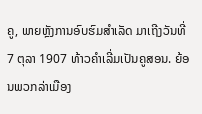ຄູ, ພາຍຫຼັງການອົບຮົມສຳເລັດ ມາເຖີງວັນທີ່ 7 ຕຸລາ 1907 ທ້າວຄຳເລີ່ມເປັນຄູສອນ. ຍ້ອນພວກລ່າເມືອງ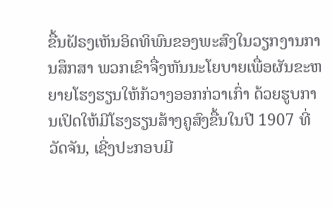ຂື້ນຝັຣງເຫັນອິດທິພົນຂອງພະສົງໃນວຽກງານການສຶກສາ ພວກເຂົາຈື່ງຫັນນະໂຍບາຍເພື່ອຜັນຂະຫຍາຍໂຮງຮຽນໃຫ້ກ້ວາງອອກກ່ວາເກົ່າ ດ້ວຍຮູບການເປິດໃຫ້ມີໂຮງຮຽນສ້າງຄູສົງຂື້ນໃນປີ 1907 ທີ່ວັດຈັນ, ເຊີ່ງປະກອບມີ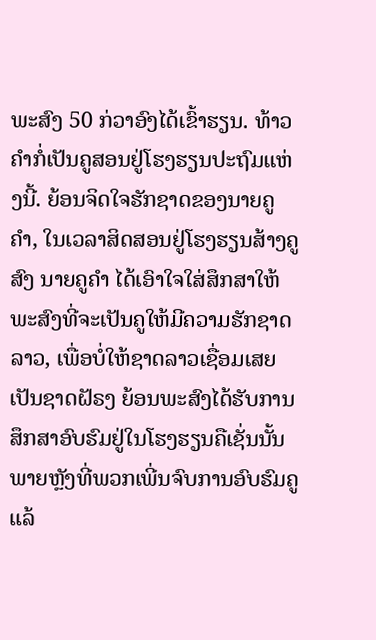ພະສົງ 50 ກ່ວາອົງໄດ້ເຂົ້າຮຽນ. ທ້າວຄຳກໍ່ເປັນຄູສອນຢູ່ໂຮງຮຽນປະຖົມແຫ່ງນີ້. ຍ້ອນຈິດໃຈຮັກຊາດຂອງນາຍຄູຄຳ, ໃນເວລາສິດສອນຢູ່ໂຮງຮຽນສ້າງຄູສົງ ນາຍຄູຄຳ ໄດ້ເອົາໃຈໃສ່ສຶກສາໃຫ້ພະສົງທີ່ຈະເປັນຄູໃຫ້ມີຄວາມຮັກຊາດລາວ, ເພື່ອບໍ່ໃຫ້ຊາດລາວເຊື່ອມເສຍເປັນຊາດຝັຣງ ຍ້ອນພະສົງໄດ້ຮັບການສຶກສາອົບຮົມຢູ່ໃນໂຮງຮຽນຄືເຊັ່ນນັ້ນ ພາຍຫຼັງທີ່ພວກເພີ່ນຈົບການອົບຮົມຄູແລ້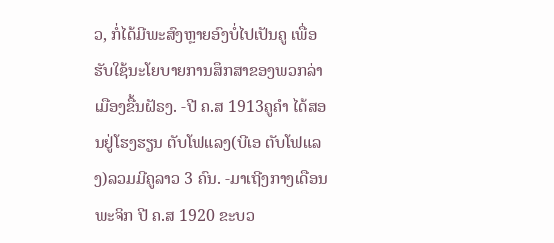ວ, ກໍ່ໄດ້ມີພະສົງຫຼາຍອົງບໍ່ໄປເປັນຄູ ເພື່ອຮັບໃຊ້ນະໂຍບາຍການສຶກສາຂອງພວກລ່າເມືອງຂື້ນຝັຣງ. -ປີ ຄ.ສ 1913ຄູຄຳ ໄດ້ສອນຢູ່ໂຮງຮຽນ ຕັບໂຟແລງ(ບີເອ ຕັບໂຟແລງ)ລວມມີຄູລາວ 3 ຄົນ. -ມາເຖີງກາງເດືອນພະຈິກ ປີ ຄ.ສ 1920 ຂະບວ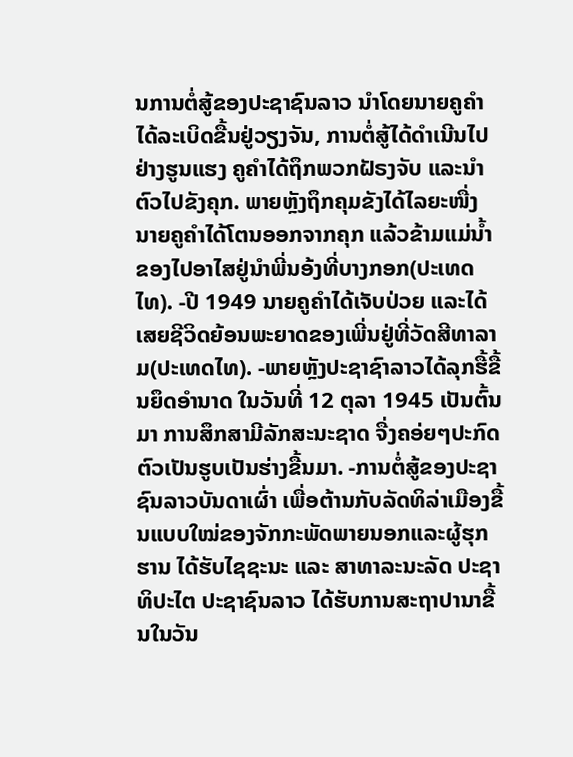ນການຕໍ່ສູ້ຂອງປະຊາຊົນລາວ ນຳໂດຍນາຍຄູຄຳໄດ້ລະເບິດຂື້ນຢູ່ວຽງຈັນ, ການຕໍ່ສູ້ໄດ້ດຳເນີນໄປຢ່າງຮູນແຮງ ຄູຄຳໄດ້ຖຶກພວກຝັຣງຈັບ ແລະນຳຕົວໄປຂັງຄຸກ. ພາຍຫຼັງຖຶກຄຸມຂັງໄດ້ໄລຍະໜື່ງ ນາຍຄູຄຳໄດ້ໂຕນອອກຈາກຄຸກ ແລ້ວຂ້າມແມ່ນ້ຳຂອງໄປອາໄສຢູ່ນຳພີ່ນອ້ງທີ່ບາງກອກ(ປະເທດໄທ). -ປີ 1949 ນາຍຄູຄຳໄດ້ເຈັບປ່ວຍ ແລະໄດ້ເສຍຊີວິດຍ້ອນພະຍາດຂອງເພີ່ນຢູ່ທີ່ວັດສີທາລາມ(ປະເທດໄທ). -ພາຍຫຼັງປະຊາຊົາລາວໄດ້ລຸກຮື້ຂື້ນຍຶດອຳນາດ ໃນວັນທີ່ 12 ຕຸລາ 1945 ເປັນຕົ້ນມາ ການສຶກສາມີລັກສະນະຊາດ ຈື່ງຄອ່ຍໆປະກົດຕົວເປັນຮູບເປັນຮ່າງຂື້ນມາ. -ການຕໍ່ສູ້ຂອງປະຊາຊົນລາວບັນດາເຜົ່າ ເພື່ອຕ້ານກັບລັດທິລ່າເມືອງຂື້ນແບບໃໝ່ຂອງຈັກກະພັດພາຍນອກແລະຜູ້ຮຸກຮານ ໄດ້ຮັບໄຊຊະນະ ແລະ ສາທາລະນະລັດ ປະຊາທິປະໄຕ ປະຊາຊົນລາວ ໄດ້ຮັບການສະຖາປານາຂື້ນໃນວັນ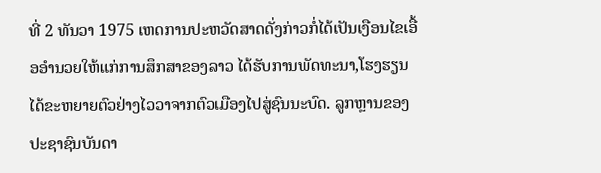ທີ່ 2 ທັນວາ 1975 ເຫດການປະຫວັດສາດດັ່ງກ່າວກໍ່ໄດ້ເປັນເງືອນໄຂເອື້ອອຳນວຍໃຫ້ແກ່ການສຶກສາຂອງລາວ ໄດ້ຮັບການພັດທະນາ,ໂຮງຮຽນໄດ້ຂະຫຍາຍຕົວຢ່າງໄວວາຈາກຕົວເມືອງໄປສູ່ຊົນນະບົດ. ລູກຫຼານຂອງປະຊາຊົນບັນດາ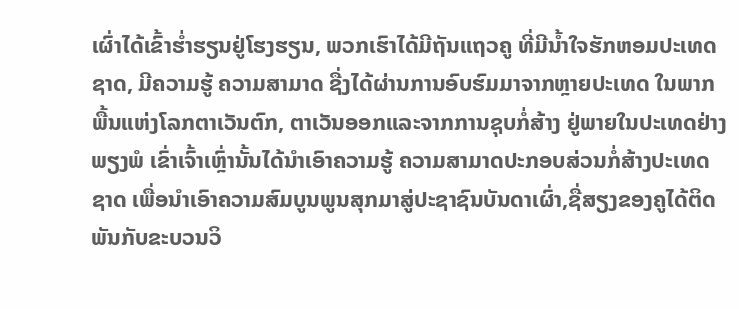ເຜົ່າໄດ້ເຂົ້າຮໍ່າຮຽນຢູ່ໂຮງຮຽນ, ພວກເຮົາໄດ້ມີຖັນແຖວຄູ ທີ່ມີນ້ຳໃຈຮັກຫອມປະເທດຊາດ, ມີຄວາມຮູ້ ຄວາມສາມາດ ຊື່ງໄດ້ຜ່ານການອົບຮົມມາຈາກຫຼາຍປະເທດ ໃນພາກພື້ນແຫ່ງໂລກຕາເວັນຕົກ, ຕາເວັນອອກແລະຈາກການຊຸບກໍ່ສ້າງ ຢູ່ພາຍໃນປະເທດຢ່າງພຽງພໍ ເຂົ່າເຈົ້າເຫຼົ່ານັ້ນໄດ້ນຳເອົາຄວາມຮູ້ ຄວາມສາມາດປະກອບສ່ວນກໍ່ສ້າງປະເທດຊາດ ເພື່ອນຳເອົາຄວາມສົມບູນພູນສຸກມາສູ່ປະຊາຊົນບັນດາເຜົ່າ,ຊື່ສຽງຂອງຄູໄດ້ຕິດພັນກັບຂະບວນວິ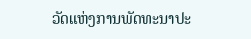ວັດແຫ່ງການພັດທະນາປະ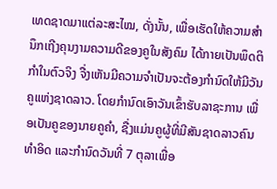ເທດຊາດມາແຕ່ລະສະໄໝ, ດັ່ງນັ້ນ, ເພື່ອເຮັດໃຫ້ຄວາມສຳນຶກເຖີງຄຸນງາມຄວາມດີຂອງຄູໃນສັງຄົມ ໄດ້ກາຍເປັນພຶດຕິກຳໃນຕົວຈິງ ຈື່ງເຫັນມີຄວາມຈຳເປັນຈະຕ້ອງກຳນົດໃຫ້ມີວັນຄູແຫ່ງຊາດລາວ. ໂດຍກຳນົດເອົາວັນເຂົ້າຮັບລາຊະການ ເພື່ອເປັນຄູຂອງນາຍຄູຄຳ, ຊື່ງແມ່ນຄູຜູ້ທີ່ມີສັນຊາດລາວຄົນທຳອິດ ແລະກຳນົດວັນທີ່ 7 ຕຸລາເພື່ອ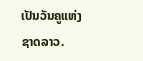ເປັນວັນຄູແຫ່ງຊາດລາວ.